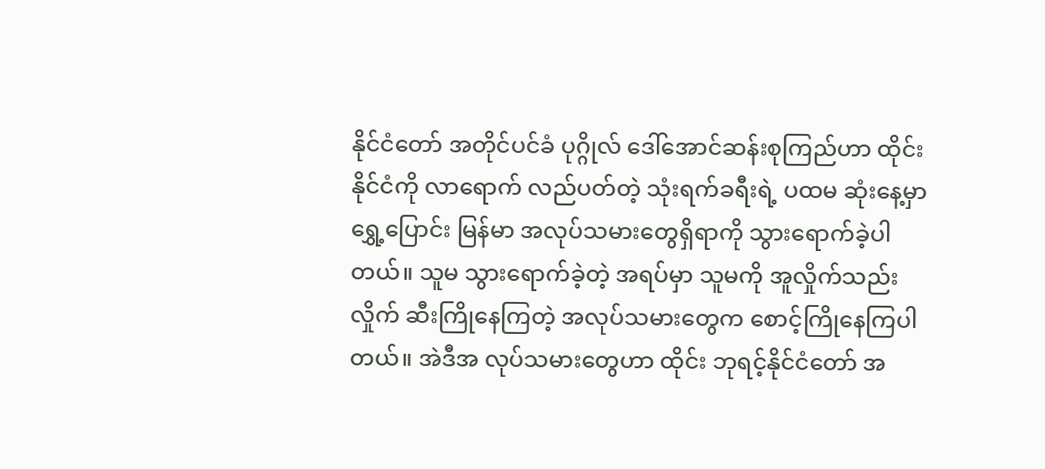နိုင်ငံတော် အတိုင်ပင်ခံ ပုဂ္ဂိုလ် ဒေါ်အောင်ဆန်းစုကြည်ဟာ ထိုင်းနိုင်ငံကို လာရောက် လည်ပတ်တဲ့ သုံးရက်ခရီးရဲ့ ပထမ ဆုံးနေ့မှာ ရွှေ့ပြောင်း မြန်မာ အလုပ်သမားတွေရှိရာကို သွားရောက်ခဲ့ပါတယ်။ သူမ သွားရောက်ခဲ့တဲ့ အရပ်မှာ သူမကို အူလှိုက်သည်းလှိုက် ဆီးကြိုနေကြတဲ့ အလုပ်သမားတွေက စောင့်ကြိုနေကြပါတယ်။ အဲဒီအ လုပ်သမားတွေဟာ ထိုင်း ဘုရင့်နိုင်ငံတော် အ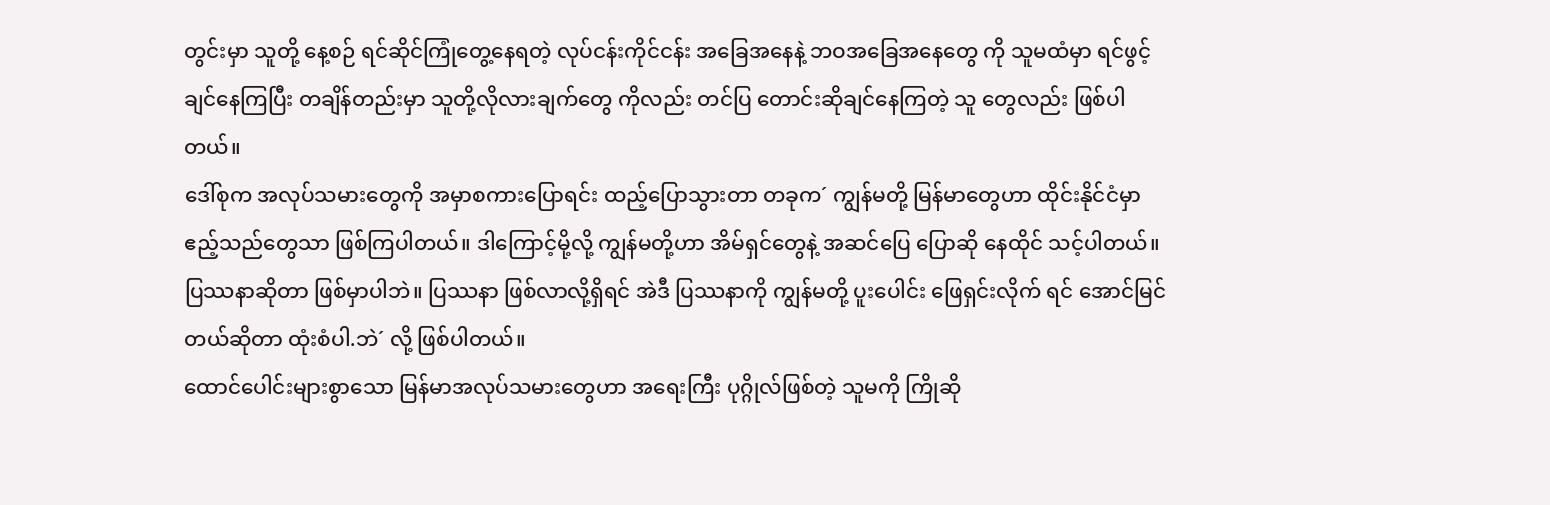တွင်းမှာ သူတို့ နေ့စဉ် ရင်ဆိုင်ကြုံတွေ့နေရတဲ့ လုပ်ငန်းကိုင်ငန်း အခြေအနေနဲ့ ဘဝအခြေအနေတွေ ကို သူမထံမှာ ရင်ဖွင့်ချင်နေကြပြီး တချိန်တည်းမှာ သူတို့လိုလားချက်တွေ ကိုလည်း တင်ပြ တောင်းဆိုချင်နေကြတဲ့ သူ တွေလည်း ဖြစ်ပါတယ်။
ဒေါ်စုက အလုပ်သမားတွေကို အမှာစကားပြောရင်း ထည့်ပြောသွားတာ တခုက´ ကျွန်မတို့ မြန်မာတွေဟာ ထိုင်းနိုင်ငံမှာ ဧည့်သည်တွေသာ ဖြစ်ကြပါတယ်။ ဒါကြောင့်မို့လို့ ကျွန်မတို့ဟာ အိမ်ရှင်တွေနဲ့ အဆင်ပြေ ပြောဆို နေထိုင် သင့်ပါတယ်။ ပြဿနာဆိုတာ ဖြစ်မှာပါဘဲ။ ပြဿနာ ဖြစ်လာလို့ရှိရင် အဲဒီ ပြဿနာကို ကျွန်မတို့ ပူးပေါင်း ဖြေရှင်းလိုက် ရင် အောင်မြင်တယ်ဆိုတာ ထုံးစံပါ.ဘဲ´ လို့ ဖြစ်ပါတယ်။
ထောင်ပေါင်းများစွာသော မြန်မာအလုပ်သမားတွေဟာ အရေးကြီး ပုဂ္ဂိုလ်ဖြစ်တဲ့ သူမကို ကြိုဆို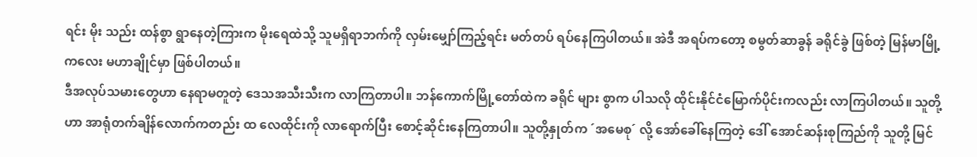ရင်း မိုး သည်း ထန်စွာ ရွာနေတဲ့ကြားက မိုးရေထဲသို့ သူမရှိရာဘက်ကို လှမ်းမျှော်ကြည့်ရင်း မတ်တပ် ရပ်နေကြပါတယ်။ အဲဒီ အရပ်ကတော့ စမွတ်ဆာခွန် ခရိုင်ခွဲ ဖြစ်တဲ့ မြန်မာမြို့ကလေး မဟာချိုင်မှာ ဖြစ်ပါတယ်။
ဒီအလုပ်သမားတွေဟာ နေရာမတူတဲ့ ဒေသအသီးသီးက လာကြတာပါ။ ဘန်ကောက်မြို့တော်ထဲက ခရိုင် များ စွာက ပါသလို ထိုင်းနိုင်ငံမြောက်ပိုင်းကလည်း လာကြပါတယ်။ သူတို့ဟာ အာရုံတက်ချိန်လောက်ကတည်း ထ လေထိုင်းကို လာရောက်ပြီး စောင့်ဆိုင်းနေကြတာပါ။ သူတို့နှုတ်က ´အမေစု´ လို့ အော်ခေါ်နေကြတဲ့ ဒေါ် အောင်ဆန်းစုကြည်ကို သူတို့ မြင်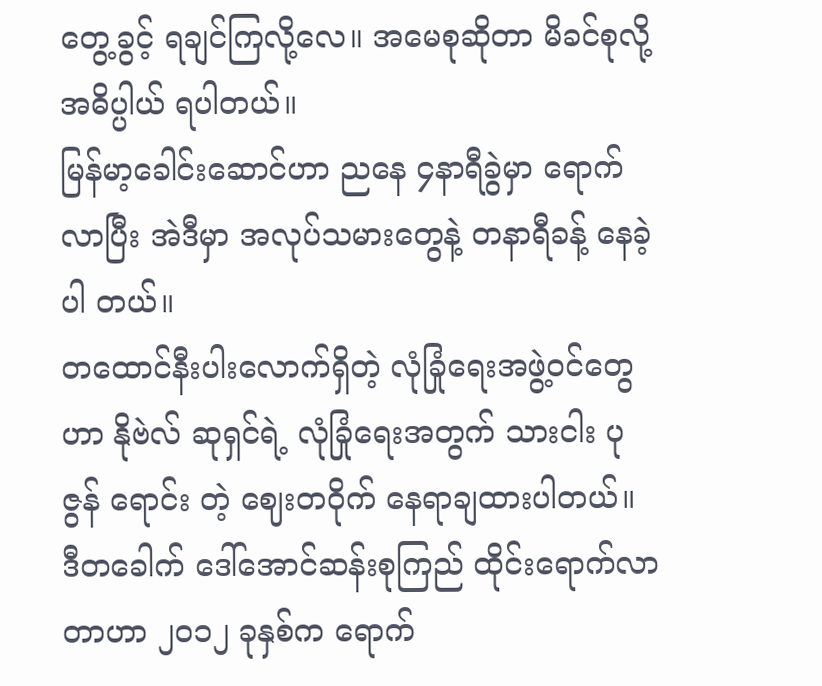တွေ့ခွင့် ရချင်ကြလို့လေ။ အမေစုဆိုတာ မိခင်စုလို့ အဓိပ္ပါယ် ရပါတယ်။
မြန်မာ့ခေါင်းဆောင်ဟာ ညနေ ၄နာရီခွဲမှာ ရောက်လာပြီး အဲဒီမှာ အလုပ်သမားတွေနဲ့ တနာရီခန့် နေခဲ့ပါ တယ်။
တထောင်နီးပါးလောက်ရှိတဲ့ လုံခြုံရေးအဖွဲ့ဝင်တွေဟာ နိုဗဲလ် ဆုရှင်ရဲ့ လုံခြုံရေးအတွက် သားငါး ပုဇွန် ရောင်း တဲ့ ဈေးတဝိုက် နေရာချထားပါတယ်။
ဒီတခေါက် ဒေါ်အောင်ဆန်းစုကြည် ထိုင်းရောက်လာတာဟာ ၂၀၁၂ ခုနှစ်က ရောက်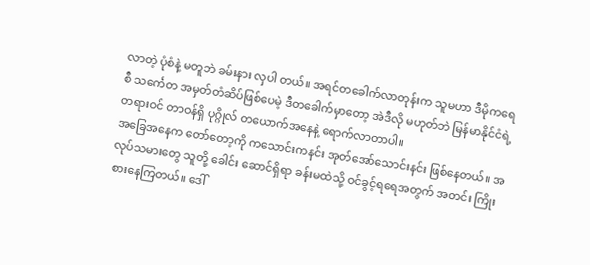လာတဲ့ ပုံစံနဲ့ မတူဘဲ ခမ်းနား လှပါ တယ်။ အရင်တခေါက်လာတုန်းက သူမဟာ ဒီမိုကရေစီ သင်္ကေတ အမှတ်တံဆိပ်ဖြစ်ပေမဲ့ ဒီတခေါက်မှာတော့ အဲဒီလို မဟုတ်ဘဲ မြန်မာနိုင်ငံရဲ့ တရားဝင် တာဝန်ရှိ ပုဂ္ဂိုလ် တယောက်အနေနဲ့ ရောက်လာတာပါ။
အခြေအနေက တော်တော့ကို ကသောင်းကနင်း အုတ်အော်သောင်းနင်း ဖြစ်နေတယ်။ အလုပ်သမားတွေ သူတို့ ခေါင်း ဆောင်ရှိရာ ခန်းမထဲသို့ ဝင်ခွင့်ရရေအတွက် အတင်း ကြိုးစားနေကြတယ်။ ဒေါ်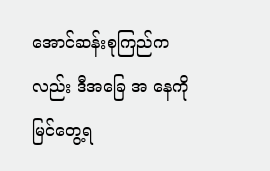အောင်ဆန်းစုကြည်ကလည်း ဒီအခြေ အ နေကို မြင်တွေ့ရ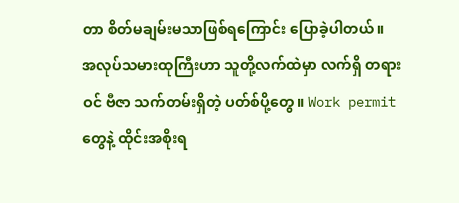တာ စိတ်မချမ်းမသာဖြစ်ရကြောင်း ပြောခဲ့ပါတယ်။
အလုပ်သမားထုကြီးဟာ သူတို့လက်ထဲမှာ လက်ရှိ တရားဝင် ဗီဇာ သက်တမ်းရှိတဲ့ ပတ်စ်ပို့တွေ။ Work permit တွေနဲ့ ထိုင်းအစိုးရ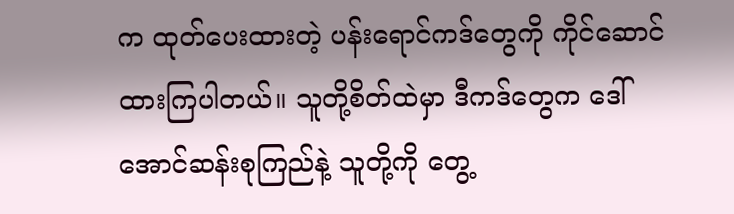က ထုတ်ပေးထားတဲ့ ပန်းရောင်ကဒ်တွေကို ကိုင်ဆောင်ထားကြပါတယ်။ သူတို့စိတ်ထဲမှာ ဒီကဒ်တွေက ဒေါ်အောင်ဆန်းစုကြည်နဲ့ သူတို့ကို တွေ့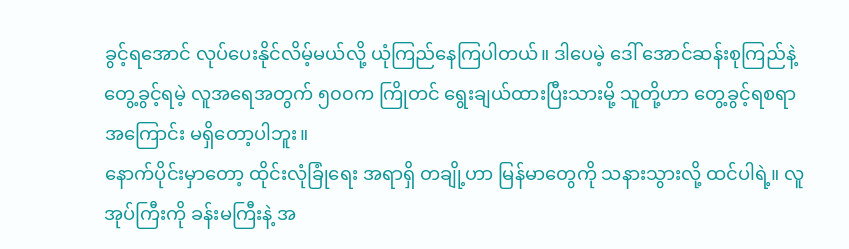ခွင့်ရအောင် လုပ်ပေးနိုင်လိမ့်မယ်လို့ ယုံကြည်နေကြပါတယ်။ ဒါပေမဲ့ ဒေါ် အောင်ဆန်းစုကြည်နဲ့ တွေ့ခွင့်ရမဲ့ လူအရေအတွက် ၅၀၀က ကြိုတင် ရွေးချယ်ထားပြီးသားမို့ သူတို့ဟာ တွေ့ခွင့်ရစရာ အကြောင်း မရှိတော့ပါဘူး။
နောက်ပိုင်းမှာတော့ ထိုင်းလုံခြုံရေး အရာရှိ တချို့ဟာ မြန်မာတွေကို သနားသွားလို့ ထင်ပါရဲ့။ လူအုပ်ကြီးကို ခန်းမကြီးနဲ့ အ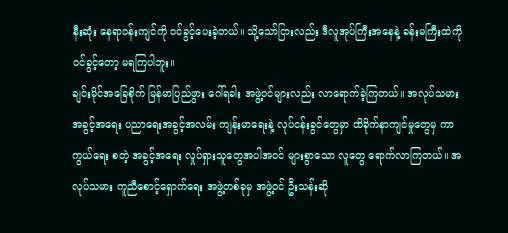နီးဆုံး နေရာဝန်းကျင်ကို ဝင်ခွင့်ပေးခဲ့တယ်။ သို့သော်ငြားလည်း ဒီလူအုပ်ကြီးအနေနဲ့ ခန်းမကြီးထဲကို ဝင်ခွင့်တော့ မရကြပါဘူး။
ချင်းမိုင်အခြေစိုက် မြန်မာပြည်ဖွား ဂေါ်ရခါး အဖွဲ့ဝင်များလည်း လာရောက်ခဲ့ကြတယ်။ အလုပ်သမား အခွင့်အရေး ပညာရေးအခွင့်အလမ်း ကျန်းမာရေးနဲ့ လုပ်ငန်းခွင်တွေမှာ ထိခိုက်နာကျင်မှုတွေမှ ကာကွယ်ရေး စတဲ့ အခွင့်အရေး လှုပ်ရှားသူတွေအပါအဝင် များစွာသော လူတွေ ရောက်လာကြတယ်။ အလုပ်သမား ကူညီစောင့်ရှောက်ရေး အဖွဲ့တစ်ခုမှ အဖွဲ့ဝင် ဦးသန်းဆို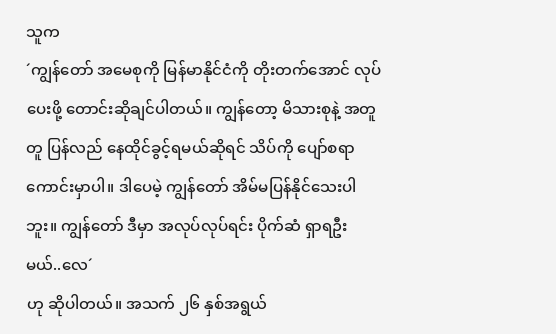သူက
´ကျွန်တော် အမေစုကို မြန်မာနိုင်ငံကို တိုးတက်အောင် လုပ်ပေးဖို့ တောင်းဆိုချင်ပါတယ်။ ကျွန်တော့ မိသားစုနဲ့ အတူတူ ပြန်လည် နေထိုင်ခွင့်ရမယ်ဆိုရင် သိပ်ကို ပျော်စရာ ကောင်းမှာပါ။ ဒါပေမဲ့ ကျွန်တော် အိမ်မပြန်နိုင်သေးပါဘူး။ ကျွန်တော် ဒီမှာ အလုပ်လုပ်ရင်း ပိုက်ဆံ ရှာရဦးမယ်..လေ´
ဟု ဆိုပါတယ်။ အသက် ၂၆ နှစ်အရွယ်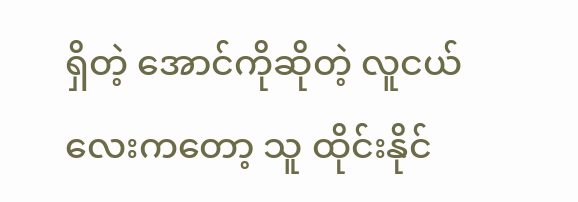ရှိတဲ့ အောင်ကိုဆိုတဲ့ လူငယ်လေးကတော့ သူ ထိုင်းနိုင်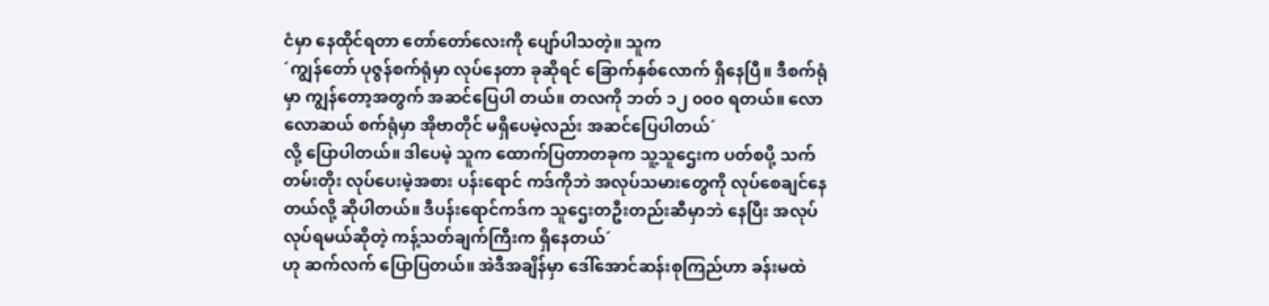ငံမှာ နေထိုင်ရတာ တော်တော်လေးကို ပျော်ပါသတဲ့။ သူက
´ကျွန်တော် ပုဇွန်စက်ရုံမှာ လုပ်နေတာ ခုဆိုရင် ခြောက်နှစ်လောက် ရှိနေပြီ။ ဒီစက်ရုံမှာ ကျွန်တော့အတွက် အဆင်ပြေပါ တယ်။ တလကို ဘတ် ၁၂ ၀၀၀ ရတယ်။ လောလောဆယ် စက်ရုံမှာ အိုဗာတိုင် မရှိပေမဲ့လည်း အဆင်ပြေပါတယ်´
လို့ ပြောပါတယ်။ ဒါပေမဲ့ သူက ထောက်ပြတာတခုက သူ့သူဌေးက ပတ်စပို့ သက်တမ်းတိုး လုပ်ပေးမဲ့အစား ပန်းရောင် ကဒ်ကိုဘဲ အလုပ်သမားတွေကို လုပ်စေချင်နေတယ်လို့ ဆိုပါတယ်။ ဒီပန်းရောင်ကဒ်က သူဌေးတဦးတည်းဆီမှာဘဲ နေပြီး အလုပ်လုပ်ရမယ်ဆိုတဲ့ ကန့်သတ်ချက်ကြီးက ရှိနေတယ်´
ဟု ဆက်လက် ပြောပြတယ်။ အဲဒီအချိန်မှာ ဒေါ်အောင်ဆန်းစုကြည်ဟာ ခန်းမထဲ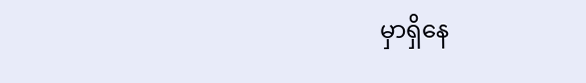မှာရှိနေ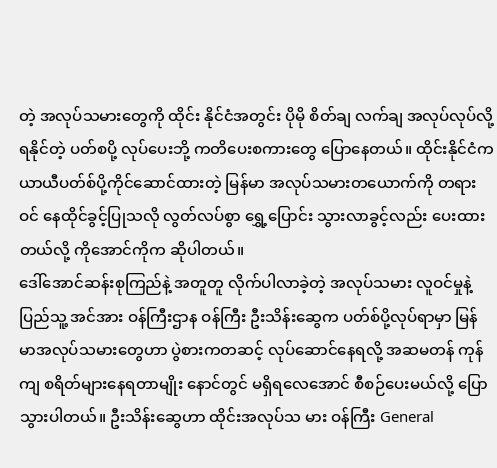တဲ့ အလုပ်သမားတွေကို ထိုင်း နိုင်ငံအတွင်း ပိုမို စိတ်ချ လက်ချ အလုပ်လုပ်လို့ရနိုင်တဲ့ ပတ်စပို့ လုပ်ပေးဘို့ ကတိပေးစကားတွေ ပြောနေတယ်။ ထိုင်းနိုင်ငံက ယာယီပတ်စ်ပို့ကိုင်ဆောင်ထားတဲ့ မြန်မာ အလုပ်သမားတယောက်ကို တရားဝင် နေထိုင်ခွင့်ပြုသလို လွတ်လပ်စွာ ရွှေ့ပြောင်း သွားလာခွင့်လည်း ပေးထားတယ်လို့ ကိုအောင်ကိုက ဆိုပါတယ်။
ဒေါ်အောင်ဆန်းစုကြည်နဲ့ အတူတူ လိုက်ပါလာခဲ့တဲ့ အလုပ်သမား လူဝင်မှုနဲ့ ပြည်သူ့ အင်အား ဝန်ကြီးဌာန ဝန်ကြီး ဦးသိန်းဆွေက ပတ်စ်ပို့လုပ်ရာမှာ မြန်မာအလုပ်သမားတွေဟာ ပွဲစားကတဆင့် လုပ်ဆောင်နေရလို့ အဆမတန် ကုန်ကျ စရိတ်များနေရတာမျိုး နောင်တွင် မရှိရလေအောင် စီစဉ်ပေးမယ်လို့ ပြောသွားပါတယ်။ ဦးသိန်းဆွေဟာ ထိုင်းအလုပ်သ မား ဝန်ကြီး General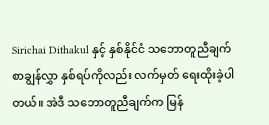Sirichai Dithakul နှင့် နှစ်နိုင်ငံ သဘောတူညီချက် စာချွန်လွှာ နှစ်ရပ်ကိုလည်း လက်မှတ် ရေးထိုးခဲ့ပါတယ်။ အဲဒီ သဘောတူညီချက်က မြန်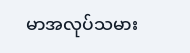မာအလုပ်သမား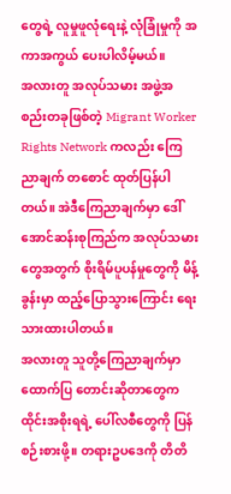တွေရဲ့ လူမှုဖူလုံရေးနဲ့ လုံခြုံမှုကို အကာအကွယ် ပေးပါလိမ့်မယ်။
အလားတူ အလုပ်သမား အဖွဲ့အစည်းတခုဖြစ်တဲ့ Migrant Worker Rights Network ကလည်း ကြေညာချက် တစောင် ထုတ်ပြန်ပါတယ်။ အဲဒီကြေညာချက်မှာ ဒေါ်အောင်ဆန်းစုကြည်က အလုပ်သမားတွေအတွက် စိုးရိမ်ပူပန်မှုတွေကို မိန့်ခွန်းမှာ ထည့်ပြောသွားကြောင်း ရေးသားထားပါတယ်။
အလားတူ သူတို့ကြေညာချက်မှာ ထောက်ပြ တောင်းဆိုတာတွေက ထိုင်းအစိုးရရဲ့ ပေါ်လစီတွေကို ပြန်စဉ်းစားဖို့။ တရားဥပဒေကို တိတိ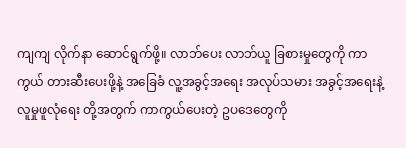ကျကျ လိုက်နာ ဆောင်ရွက်ဖို့။ လာဘ်ပေး လာဘ်ယူ ခြစားမှုတွေကို ကာကွယ် တားဆီးပေးဖို့နဲ့ အခြေခံ လူ့အခွင့်အရေး အလုပ်သမား အခွင့်အရေးနဲ့ လူမှုဖူလုံရေး တို့အတွက် ကာကွယ်ပေးတဲ့ ဥပဒေတွေကို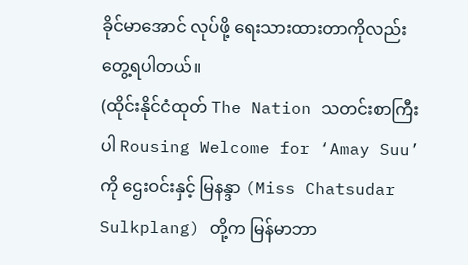ခိုင်မာအောင် လုပ်ဖို့ ရေးသားထားတာကိုလည်း တွေ့ရပါတယ်။
(ထိုင်းနိုင်ငံထုတ် The Nation သတင်းစာကြီးပါ Rousing Welcome for ‘Amay Suu’ ကို ဌေးဝင်းနှင့် မြနန္ဒာ (Miss Chatsudar Sulkplang) တို့က မြန်မာဘာ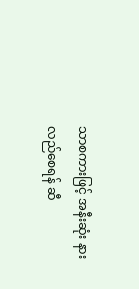သာစကားဖြင့် အနီးဆုံး နားလည်စေရန် ဆီ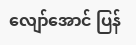လျော်အောင် ပြန်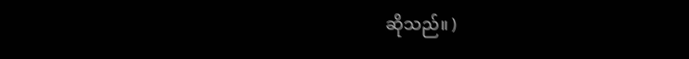ဆိုသည်။ )